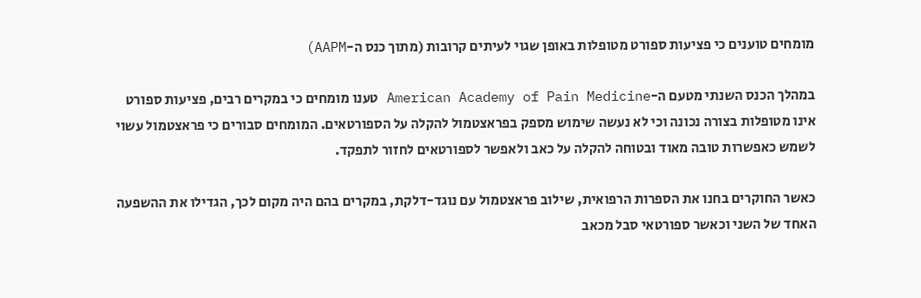מומחים טוענים כי פציעות ספורט מטופלות באופן שגוי לעיתים קרובות (מתוך כנס ה-AAPM)

במהלך הכנס השנתי מטעם ה-American Academy of Pain Medicine טענו מומחים כי במקרים רבים, פציעות ספורט אינו מטופלות בצורה נכונה וכי לא נעשה שימוש מספק בפראצטמול להקלה על הספורטאים. המומחים סבורים כי פראצטמול עשוי לשמש כאפשרות טובה מאוד ובטוחה להקלה על כאב ולאפשר לספורטאים לחזור לתפקד.

כאשר החוקרים בחנו את הספרות הרפואית, שילוב פראצטמול עם נוגד-דלקת, במקרים בהם היה מקום לכך, הגדילו את ההשפעה האחד של השני וכאשר ספורטאי סבל מכאב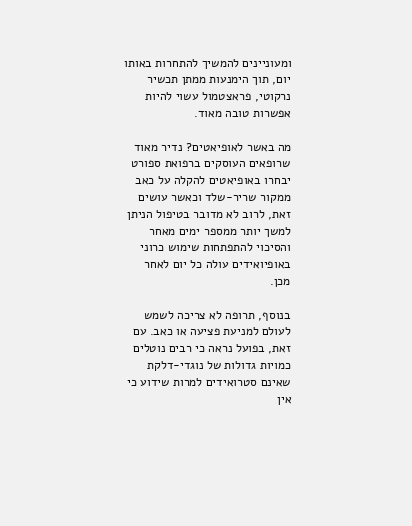ומעוניינים להמשיך להתחרות באותו יום, תוך הימנעות ממתן תכשיר נרקוטי, פראצטמול עשוי להיות אפשרות טובה מאוד.

מה באשר לאופיאטים? נדיר מאוד שרופאים העוסקים ברפואת ספורט יבחרו באופיאטים להקלה על כאב ממקור שריר-שלד וכאשר עושים זאת, לרוב לא מדובר בטיפול הניתן למשך יותר ממספר ימים מאחר והסיכוי להתפתחות שימוש כרוני באופיואידים עולה כל יום לאחר מכן.

בנוסף, תרופה לא צריכה לשמש לעולם למניעת פציעה או כאב. עם זאת, בפועל נראה כי רבים נוטלים כמויות גדולות של נוגדי-דלקת שאינם סטרואידים למרות שידוע כי אין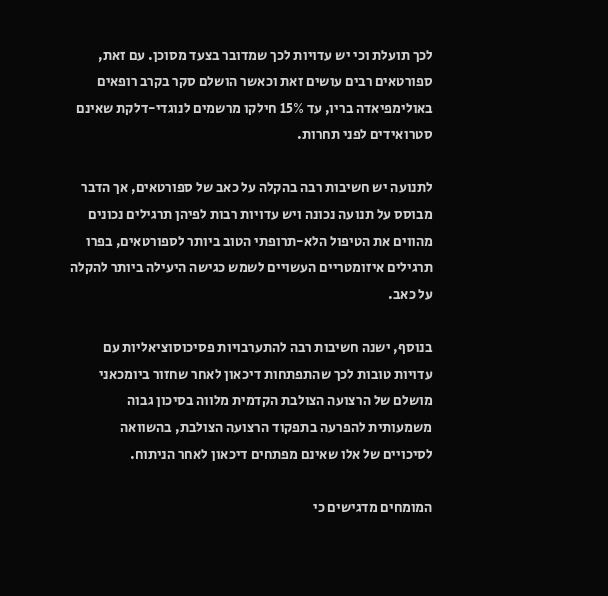לכך תועלת וכי יש עדויות לכך שמדובר בצעד מסוכן. עם זאת, ספורטאים רבים עושים זאת וכאשר הושלם סקר בקרב רופאים באולימפיאדה בריו, עד 15% חילקו מרשמים לנוגדי-דלקת שאינם סטרואידים לפני תחרות.

לתנועה יש חשיבות רבה בהקלה על כאב של ספורטאים, אך הדבר מבוסס על תנועה נכונה ויש עדויות רבות לפיהן תרגילים נכונים מהווים את הטיפול הלא-תרופתי הטוב ביותר לספורטאים, בפרו תרגילים איזומטריים העשויים לשמש כגישה היעילה ביותר להקלה על כאב.

בנוסף, ישנה חשיבות רבה להתערבויות פסיכוסוציאליות עם עדויות טובות לכך שהתפתחות דיכאון לאחר שחזור ביומכאני מושלם של הרצועה הצולבת הקדמית מלווה בסיכון גבוה משמעותית להפרעה בתפקוד הרצועה הצולבת, בהשוואה לסיכויים של אלו שאינם מפתחים דיכאון לאחר הניתוח.

המומחים מדגישים כי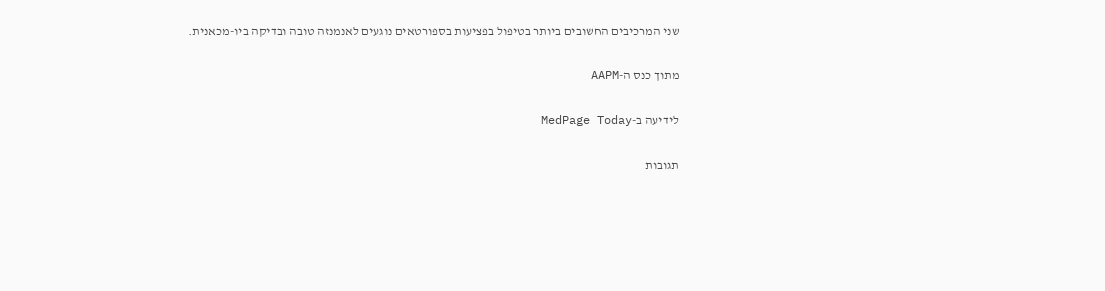שני המרכיבים החשובים ביותר בטיפול בפציעות בספורטאים נוגעים לאנמנזה טובה ובדיקה ביו-מכאנית.

מתוך כנס ה-AAPM

לידיעה ב-MedPage Today

תגובות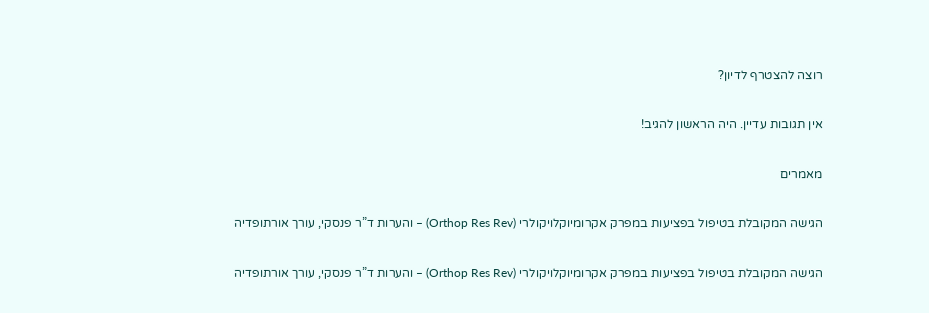רוצה להצטרף לדיון?

אין תגובות עדיין. היה הראשון להגיב!

מאמרים

הגישה המקובלת בטיפול בפציעות במפרק אקרומיוקלויקולרי (Orthop Res Rev) – והערות ד”ר פנסקי, עורך אורתופדיה

הגישה המקובלת בטיפול בפציעות במפרק אקרומיוקלויקולרי (Orthop Res Rev) – והערות ד”ר פנסקי, עורך אורתופדיה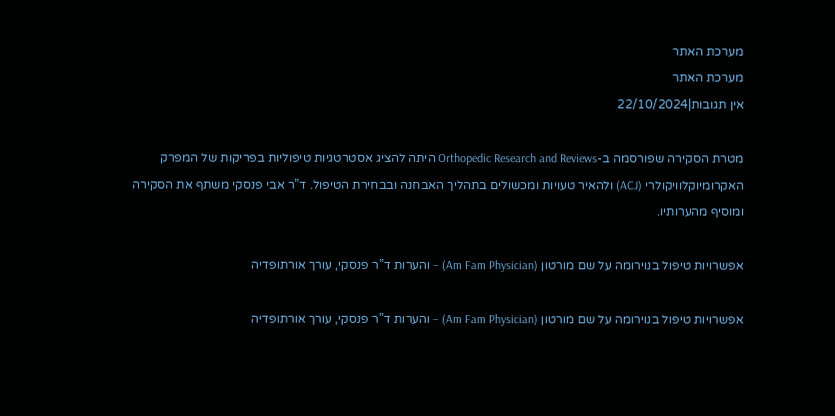מערכת האתר
מערכת האתר
אין תגובות|22/10/2024

מטרת הסקירה שפורסמה ב-Orthopedic Research and Reviews היתה להציג אסטרטגיות טיפוליות בפריקות של המפרק האקרומיוקלוויקולרי (ACJ) ולהאיר טעויות ומכשולים בתהליך האבחנה ובבחירת הטיפול. ד”ר אבי פנסקי משתף את הסקירה ומוסיף מהערותיו.

אפשרויות טיפול בנוירומה על שם מורטון (Am Fam Physician) – והערות ד”ר פנסקי, עורך אורתופדיה

אפשרויות טיפול בנוירומה על שם מורטון (Am Fam Physician) – והערות ד”ר פנסקי, עורך אורתופדיה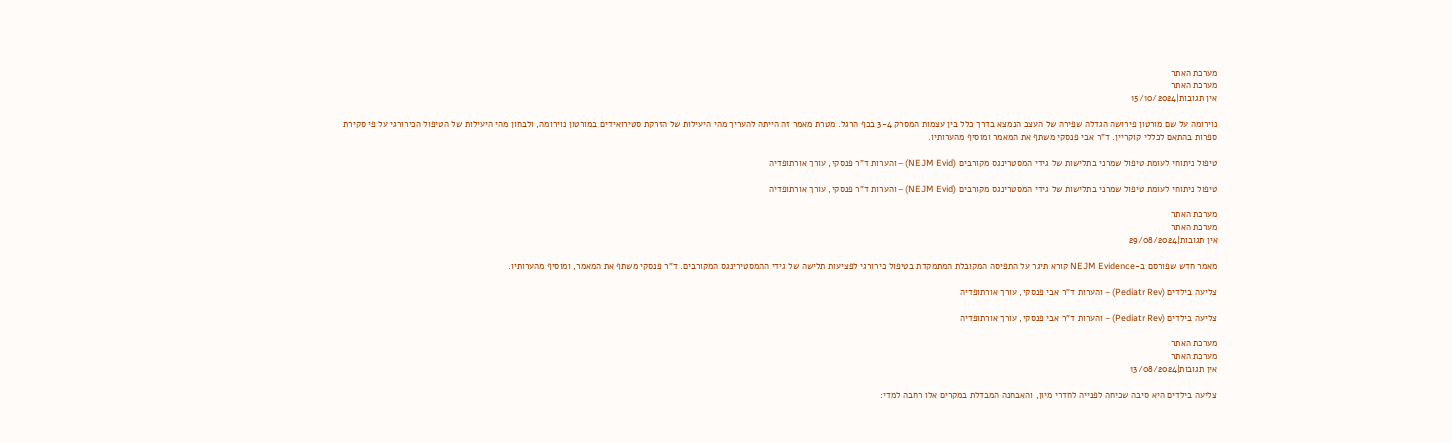מערכת האתר
מערכת האתר
אין תגובות|15/10/2024

נוירומה על שם מורטון פירושה הגדלה שפירה של העצב הנמצא בדרך כלל בין עצמות המסרק 3-4 בכף הרגל. מטרת מאמר זה הייתה להעריך מהי היעילות של הזרקת סטירואידים במורטון נוירומה, ולבחון מהי היעילות של הטיפול הכירורגי על פי סקירת ספרות בהתאם לכללי קוקריין. ד”ר אבי פנסקי משתף את המאמר ומוסיף מהערותיו.

טיפול ניתוחי לעומת טיפול שמרני בתלישות של גידי המסטרינגס מקורבים (NEJM Evid) – והערות ד”ר פנסקי, עורך אורתופדיה

טיפול ניתוחי לעומת טיפול שמרני בתלישות של גידי המסטרינגס מקורבים (NEJM Evid) – והערות ד”ר פנסקי, עורך אורתופדיה

מערכת האתר
מערכת האתר
אין תגובות|29/08/2024

מאמר חדש שפורסם ב-NEJM Evidence קורא תיגר על התפיסה המקובלת המתמקדת בטיפול כירורגי לפציעות תלישה של גידי ההמסטירינגס המקורבים. ד”ר פנסקי משתף את המאמר, ומוסיף מהערותיו.

צליעה בילדים (Pediatr Rev) – והערות ד”ר אבי פנסקי, עורך אורתופדיה

צליעה בילדים (Pediatr Rev) – והערות ד”ר אבי פנסקי, עורך אורתופדיה

מערכת האתר
מערכת האתר
אין תגובות|13/08/2024

צליעה בילדים היא סיבה שכיחה לפנייה לחדרי מיון, והאבחנה המבדלת במקרים אלו רחבה למדי: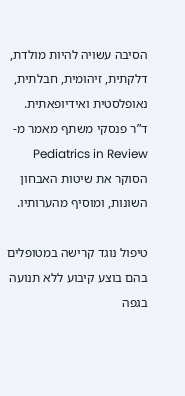הסיבה עשויה להיות מולדת, דלקתית, זיהומית, חבלתית, נאופלסטית ואידיופאתית. ד”ר פנסקי משתף מאמר מ-Pediatrics in Review הסוקר את שיטות האבחון השונות, ומוסיף מהערותיו.

טיפול נוגד קרישה במטופלים בהם בוצע קיבוע ללא תנועה בגפה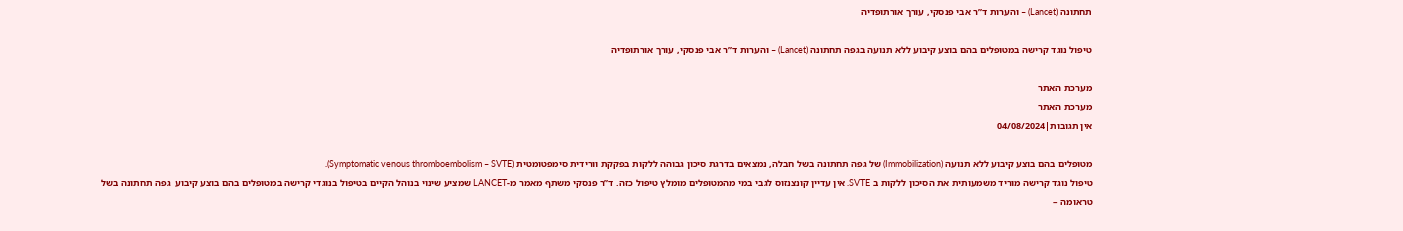תחתונה (Lancet) – והערות ד”ר אבי פנסקי, עורך אורתופדיה

טיפול נוגד קרישה במטופלים בהם בוצע קיבוע ללא תנועה בגפה תחתונה (Lancet) – והערות ד”ר אבי פנסקי, עורך אורתופדיה

מערכת האתר
מערכת האתר
אין תגובות|04/08/2024

מטופלים בהם בוצע קיבוע ללא תנועה (Immobilization) של גפה תחתונה בשל חבלה, נמצאים בדרגת סיכון גבוהה ללקות בפקקת וורידית סימפטומטית (Symptomatic venous thromboembolism – SVTE).
טיפול נוגד קרישה מוריד משמעותית את הסיכון ללקות ב SVTE. אין עדיין קונצנזוס לגבי במי מהמטופלים מומלץ טיפול כזה. ד”ר פנסקי משתף מאמר מ-LANCET שמציע שינוי בנוהל הקיים בטיפול בנוגדי קרישה במטופלים בהם בוצע קיבוע  גפה תחתונה בשל טראומה –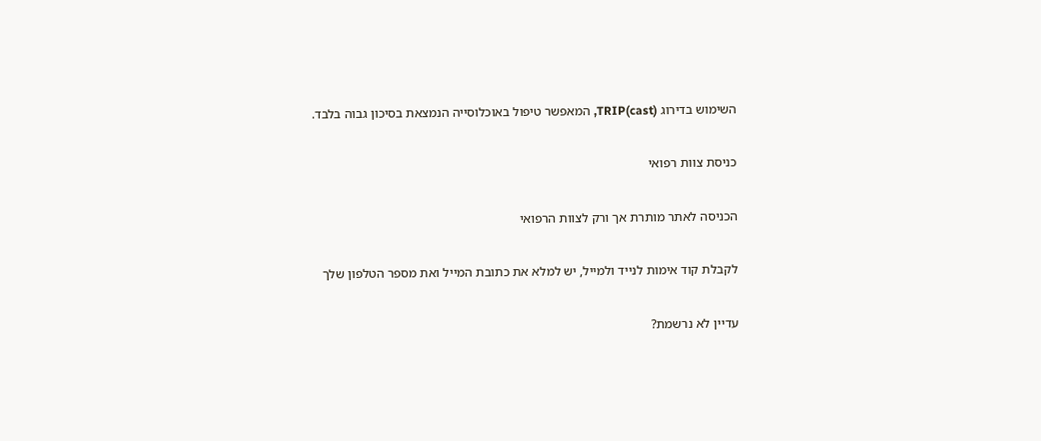השימוש בדירוג TRIP(cast), המאפשר טיפול באוכלוסייה הנמצאת בסיכון גבוה בלבד.

כניסת צוות רפואי

הכניסה לאתר מותרת אך ורק לצוות הרפואי

לקבלת קוד אימות לנייד ולמייל, יש למלא את כתובת המייל ואת מספר הטלפון שלך

עדיין לא נרשמת?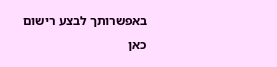באפשרותך לבצע רישום כאן